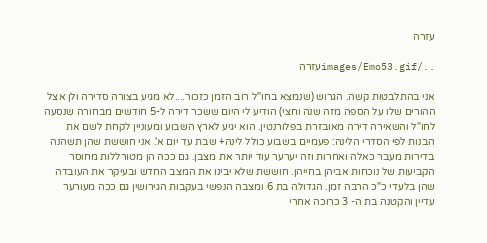עזרה

../images/Emo53.gifעזרה

אני בהתלבטות קשה. הגרוש (שנמצא בחו"ל רוב הזמן כזכור....לא מגיע בצורה סדירה ולן אצל ההורים שלו על הספה מזה שנה וחצי) הודיע לי היום ששכר דירה ל-5 חודשים מבחורה שנסעה לחו"ל והשאירה דירה מאובזרת בפלורנטין. הוא יגיע לארץ השבוע ומעוניין לקחת לשם את הבנות לפי הסדרי הלינה: פעמיים בשבוע כולל לינה+ שבת עד יום א'. אני חוששת שהן תשהנה בדירות מעבר כאלה ואחרות וזה יערער עוד יותר את מצבן. גם ככה הן מטורללות מחוסר הקביעות של נוכחות אביהן בחייהן. חוששת שלא יבינו את המצב החדש ובעיקר את העובדה שהן בלעדי כ"כ הרבה זמן. הגדולה בת 6 ומצבה הנפשי בעקבות הגירושין גם ככה מעורער עדיין והקטנה בת ה- 3 כרוכה אחרי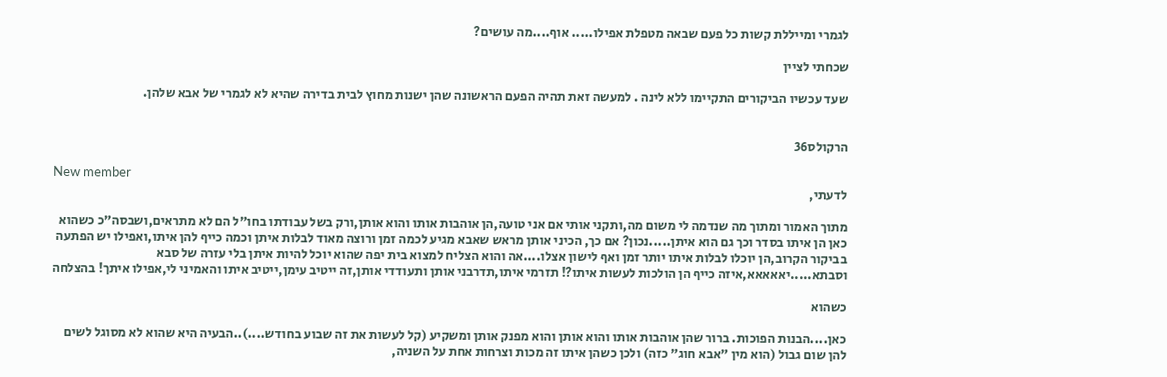לגמרי ומייללת קשות כל פעם שבאה מטפלת אפילו..... אוף....מה עושים?

שכחתי לציין

שעד עכשיו הביקורים התקיימו ללא לינה . למעשה זאת תהיה הפעם הראשונה שהן ישנות מחוץ לבית בדירה שהיא לא לגמרי של אבא שלהן.


הרקולס36

New member
לדעתי,

מתוך האמור ומתוך מה שנדמה לי משום מה,ותקני אותי אם אני טועה,הן אוהבות אותו והוא אותן,ורק בשל עבודתו בחו"ל הם לא מתראים,ושבסה"כ כשהוא כאן הן איתו בסדר וכך גם הוא איתן.....נכון? אם כך, הכיני אותן מראש שאבא מגיע לכמה זמן ורוצה מאוד לבלות איתן וכמה כייף להן איתו,ואפילו יש הפתעה בביקור הקרוב,הן יוכלו לבלות איתו יותר זמן ואף לישון אצלו....אה והוא הצליח למצוא בית יפה שהוא יוכל להיות איתן בלי עזרה של סבא וסבתא.....יאאאאא,איזה כייף הן הולכות לעשות איתו?! תזרמי איתו,תדרבני אותן ותעודדי אותן,זה ייטיב עימן,ייטיב איתו והאמיני לי,אפילו איתך! בהצלחה

כשהוא

כאן....הבנות הפוכות. ברור שהן אוהבות אותו והוא אותן והוא מפנק אותן ומשקיע (קל לעשות את זה שבוע בחודש....)..הבעיה היא שהוא לא מסוגל לשים להן שום גבול (הוא מין "אבא חוג" כזה) ולכן כשהן איתו זה מכות וצרחות אחת על השניה,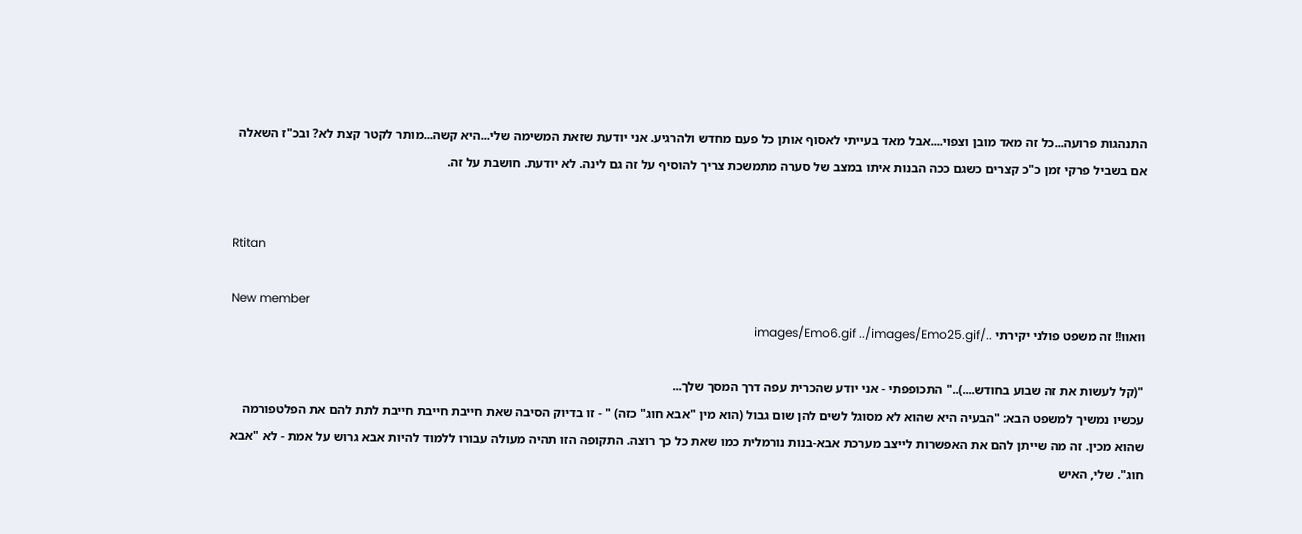התנהגות פרועה...כל זה מאד מובן וצפוי....אבל מאד בעייתי לאסוף אותן כל פעם מחדש ולהרגיע. אני יודעת שזאת המשימה שלי...היא קשה...מותר לקטר קצת לא? ובכ"ז השאלה אם בשביל פרקי זמן כ"כ קצרים כשגם ככה הבנות איתו במצב של סערה מתמשכת צריך להוסיף על זה גם לינה. לא יודעת. חושבת על זה.


Rtitan

New member
וואוו!! זה משפט פולני יקירתי ../images/Emo6.gif ../images/Emo25.gif

"(קל לעשות את זה שבוע בחודש....).." התכופפתי - אני יודע שהכרית עפה דרך המסך שלך...
עכשיו נמשיך למשפט הבא: "הבעיה היא שהוא לא מסוגל לשים להן שום גבול (הוא מין "אבא חוג" כזה) " - זו בדיוק הסיבה שאת חייבת חייבת חייבת לתת להם את הפלטפורמה שהוא מכין. זה מה שייתן להם את האפשרות לייצב מערכת אבא-בנות נורמלית כמו שאת כל כך רוצה. התקופה הזו תהיה מעולה עבורו ללמוד להיות אבא גרוש על אמת - לא "אבא חוג". שלי, האיש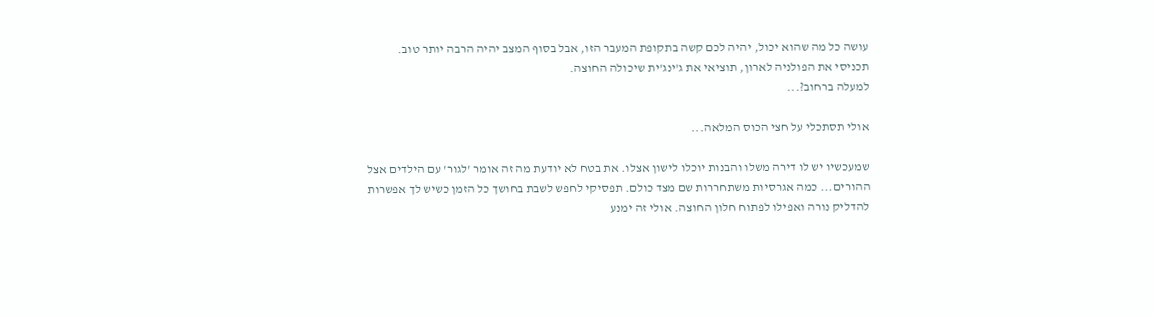עושה כל מה שהוא יכול, יהיה לכם קשה בתקופת המעבר הזו, אבל בסוף המצב יהיה הרבה יותר טוב. תכניסי את הפולניה לארון, תוציאי את ג'ינג'ית שיכולה החוצה.
למעלה ברחוב?...

אולי תסתכלי על חצי הכוס המלאה...

שמעכשיו יש לו דירה משלו והבנות יוכלו לישון אצלו. את בטח לא יודעת מה זה אומר 'לגור' עם הילדים אצל ההורים... כמה אגרסיות משתחררות שם מצד כולם. תפסיקי לחפש לשבת בחושך כל הזמן כשיש לך אפשרות להדליק נורה ואפילו לפתוח חלון החוצה. אולי זה ימנע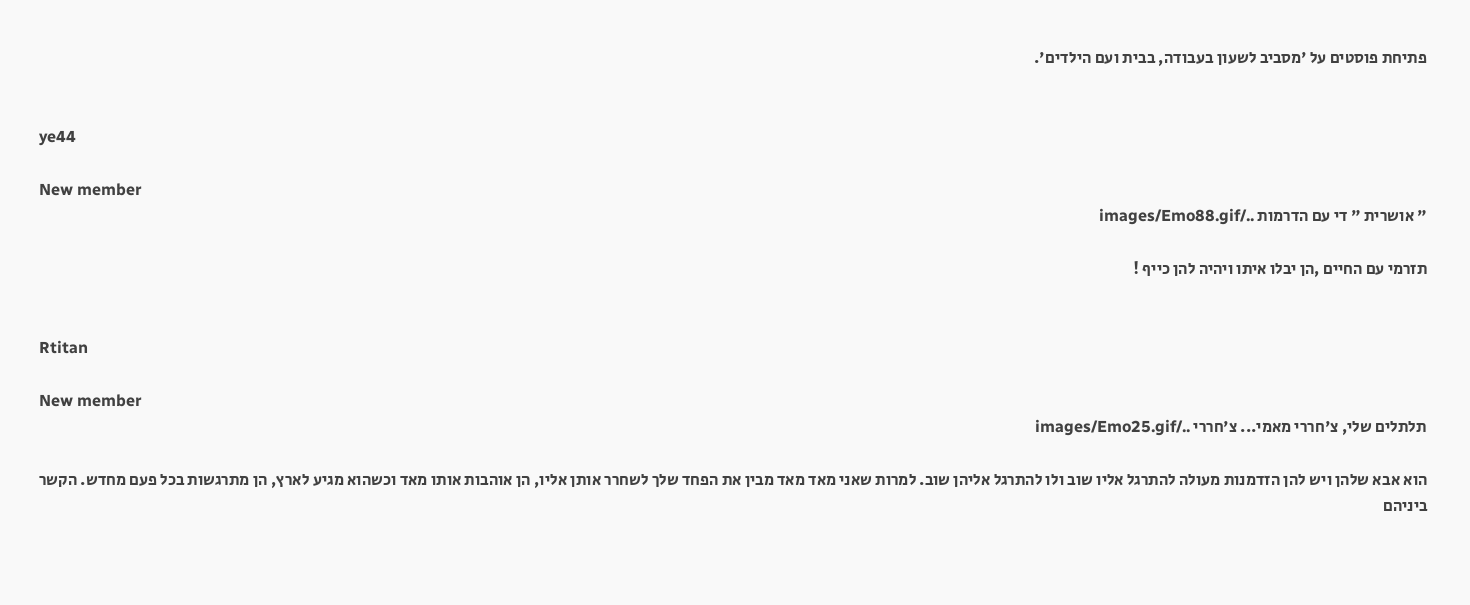פתיחת פוסטים על 'מסביב לשעון בעבודה, בבית ועם הילדים'.


ye44

New member
" אושרית " די עם הדרמות ../images/Emo88.gif

תזרמי עם החיים ,הן יבלו איתו ויהיה להן כייף !


Rtitan

New member
תלתלים שלי, צ'חררי מאמי... צ'חררי ../images/Emo25.gif

הוא אבא שלהן ויש להן הזדמנות מעולה להתרגל אליו שוב ולו להתרגל אליהן שוב. למרות שאני מאד מאד מבין את הפחד שלך לשחרר אותן אליו, הן אוהבות אותו מאד וכשהוא מגיע לארץ, הן מתרגשות בכל פעם מחדש. הקשר ביניהם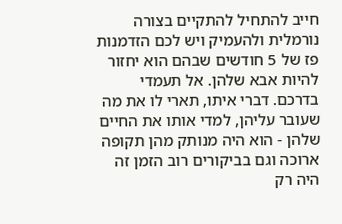חייב להתחיל להתקיים בצורה נורמלית ולהעמיק ויש לכם הזדמנות פז של 5 חודשים שבהם הוא יחזור להיות אבא שלהן. אל תעמדי בדרכם. דברי איתו, תארי לו את מה שעובר עליהן, למדי אותו את החיים שלהן - הוא היה מנותק מהן תקופה ארוכה וגם בביקורים רוב הזמן זה היה רק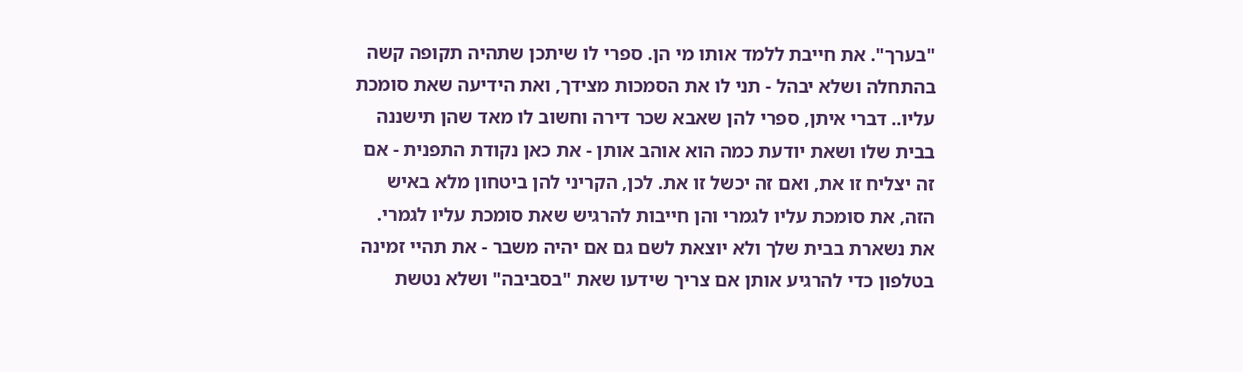"בערך". את חייבת ללמד אותו מי הן. ספרי לו שיתכן שתהיה תקופה קשה בהתחלה ושלא יבהל - תני לו את הסמכות מצידך, ואת הידיעה שאת סומכת עליו.. דברי איתן, ספרי להן שאבא שכר דירה וחשוב לו מאד שהן תישננה בבית שלו ושאת יודעת כמה הוא אוהב אותן - את כאן נקודת התפנית - אם זה יצליח זו את, ואם זה יכשל זו את. לכן, הקריני להן ביטחון מלא באיש הזה, את סומכת עליו לגמרי והן חייבות להרגיש שאת סומכת עליו לגמרי. את נשארת בבית שלך ולא יוצאת לשם גם אם יהיה משבר - את תהיי זמינה בטלפון כדי להרגיע אותן אם צריך שידעו שאת "בסביבה" ושלא נטשת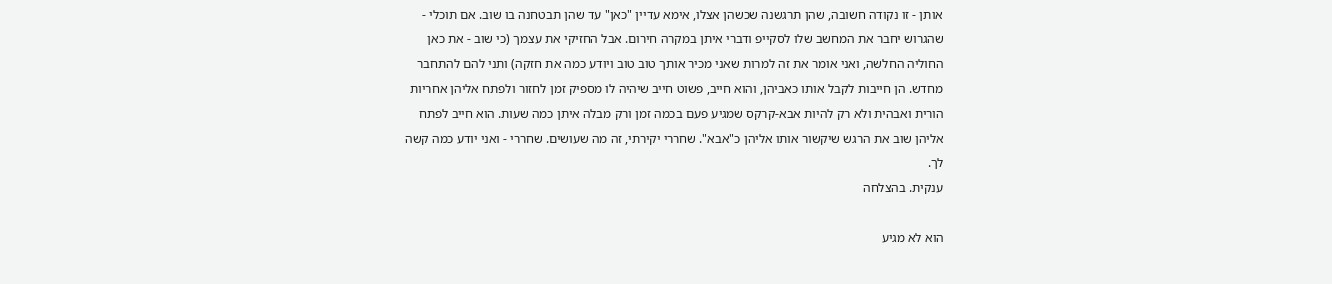אותן - זו נקודה חשובה, שהן תרגשנה שכשהן אצלו, אימא עדיין "כאן" עד שהן תבטחנה בו שוב. אם תוכלי - שהגרוש יחבר את המחשב שלו לסקייפ ודברי איתן במקרה חירום. אבל החזיקי את עצמך (כי שוב - את כאן החוליה החלשה, ואני אומר את זה למרות שאני מכיר אותך טוב טוב ויודע כמה את חזקה) ותני להם להתחבר מחדש. הן חייבות לקבל אותו כאביהן, והוא חייב, פשוט חייב שיהיה לו מספיק זמן לחזור ולפתח אליהן אחריות הורית ואבהית ולא רק להיות אבא-קרקס שמגיע פעם בכמה זמן ורק מבלה איתן כמה שעות. הוא חייב לפתח אליהן שוב את הרגש שיקשור אותו אליהן כ"אבא". שחררי יקירתי, זה מה שעושים. שחררי - ואני יודע כמה קשה לך.
ענקית. בהצלחה

הוא לא מגיע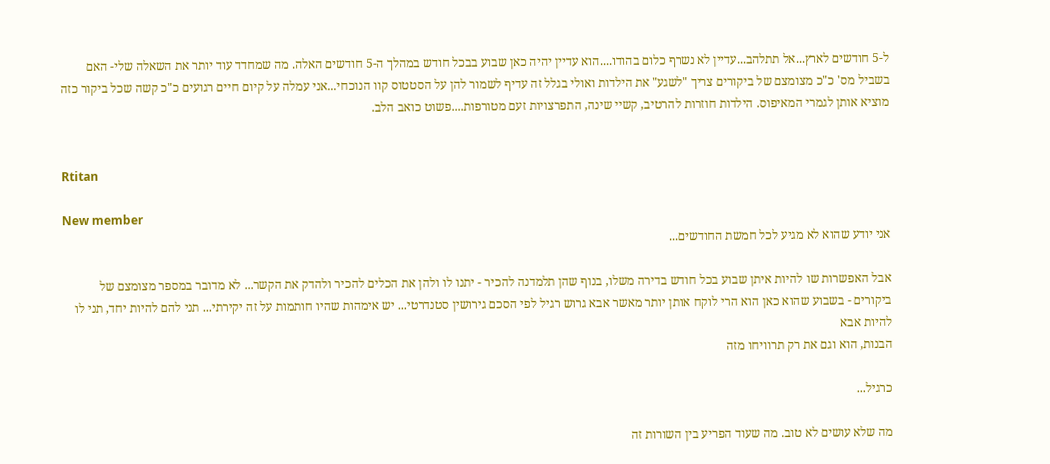ל-5 חודשים לארץ...אל תתלהב...עדיין לא נשרף כלום בהודו....הוא עדיין יהיה כאן שבוע בבכל חודש במהלך ה-5 חודשים האלה. מה שמחדד עוד יותר את השאלה שלי- האם בשביל מס' כ"כ מצומצם של ביקורים צריך "לשגע" את הילדות ואולי בגלל זה עדיף לשמור להן על הסטטוס קוו הנוכחי...אני עמלה על קיום חיים רגועים כ"כ קשה שכל ביקור כזה מוציא אותן לגמרי המאיפוס. הילדות חוזרות להרטיב, קשיי שינה, התפרצויות זעם מטורפות....פשוט כואב הלב.


Rtitan

New member
אני יודע שהוא לא מגיע לכל חמשת החודשים...

אבל האפשרות שו להיות איתן שבוע בכל חודש בדירה משלו, בנוף שהן תלמדנה להכיר - יתנו לו ולהן את הכלים להכיר ולהדק את הקשר... לא מדובר במספר מצומצם של ביקורים - בשבוע שהוא כאן הוא הרי לוקח אותן יותר מאשר אבא גרוש רגיל לפי הסכם גירושין סטנדרטי... יש אימהות שהיו חותמות על זה יקירתי... תני להם להיות יחד, תני לו להיות אבא
הבנות, הוא וגם את רק תרוויחו מזה

כרגיל...

מה שלא עושים לא טוב. מה שעוד הפריע בין השורות זה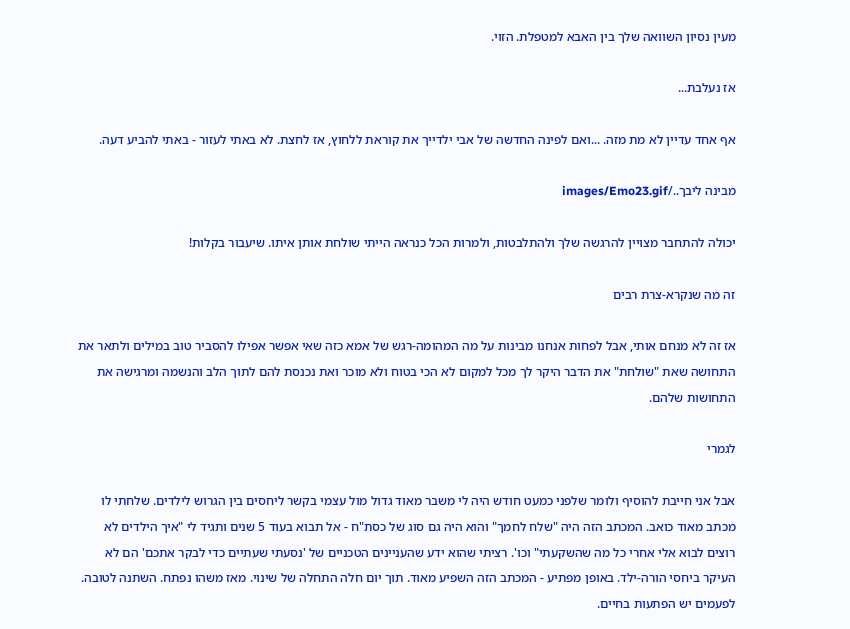מעין נסיון השוואה שלך בין האבא למטפלת. הזוי.

אז נעלבת...

אף אחד עדיין לא מת מזה. ...ואם לפינה החדשה של אבי ילדייך את קוראת ללחוץ, אז לחצת. לא באתי לעזור - באתי להביע דעה.

מבינה ליבך../images/Emo23.gif

יכולה להתחבר מצויין להרגשה שלך ולהתלבטות, ולמרות הכל כנראה הייתי שולחת אותן איתו. שיעבור בקלות!

זה מה שנקרא-צרת רבים

אז זה לא מנחם אותי, אבל לפחות אנחנו מבינות על מה המהומה-רגש של אמא כזה שאי אפשר אפילו להסביר טוב במילים ולתאר את התחושה שאת "שולחת" את הדבר היקר לך מכל למקום לא הכי בטוח ולא מוכר ואת נכנסת להם לתוך הלב והנשמה ומרגישה את התחושות שלהם.

לגמרי

אבל אני חייבת להוסיף ולומר שלפני כמעט חודש היה לי משבר מאוד גדול מול עצמי בקשר ליחסים בין הגרוש לילדים. שלחתי לו מכתב מאוד כואב. המכתב הזה היה "שלח לחמך" והוא היה גם סוג של כסת"ח - אל תבוא בעוד 5 שנים ותגיד לי "איך הילדים לא רוצים לבוא אלי אחרי כל מה שהשקעתי" וכו'. רציתי שהוא ידע שהעניינים הטכניים של 'נסעתי שעתיים כדי לבקר אתכם' הם לא העיקר ביחסי הורה-ילד. באופן מפתיע - המכתב הזה השפיע מאוד. תוך יום חלה התחלה של שינוי. מאז משהו נפתח. השתנה לטובה. לפעמים יש הפתעות בחיים.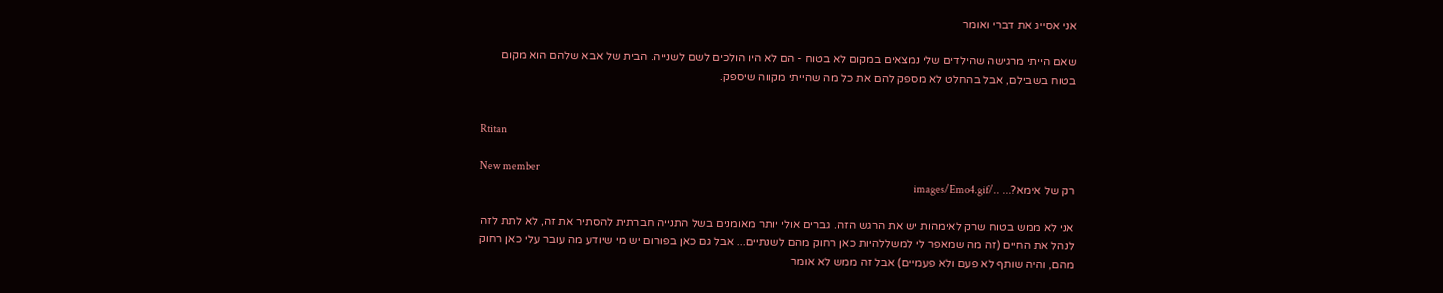אני אסייג את דברי ואומר

שאם הייתי מרגישה שהילדים שלי נמצאים במקום לא בטוח - הם לא היו הולכים לשם לשנייה. הבית של אבא שלהם הוא מקום בטוח בשבילם, אבל בהחלט לא מספק להם את כל מה שהייתי מקווה שיספק.


Rtitan

New member
רק של אימא?... ../images/Emo4.gif

אני לא ממש בטוח שרק לאימהות יש את הרגש הזה. גברים אולי יותר מאומנים בשל התנייה חברתית להסתיר את זה, לא לתת לזה לנהל את החיים (זה מה שמאפר לי למשללהיות כאן רחוק מהם לשנתיים... אבל גם כאן בפורום יש מי שיודע מה עובר עלי כאן רחוק מהם, והיה שותף לא פעם ולא פעמיים) אבל זה ממש לא אומר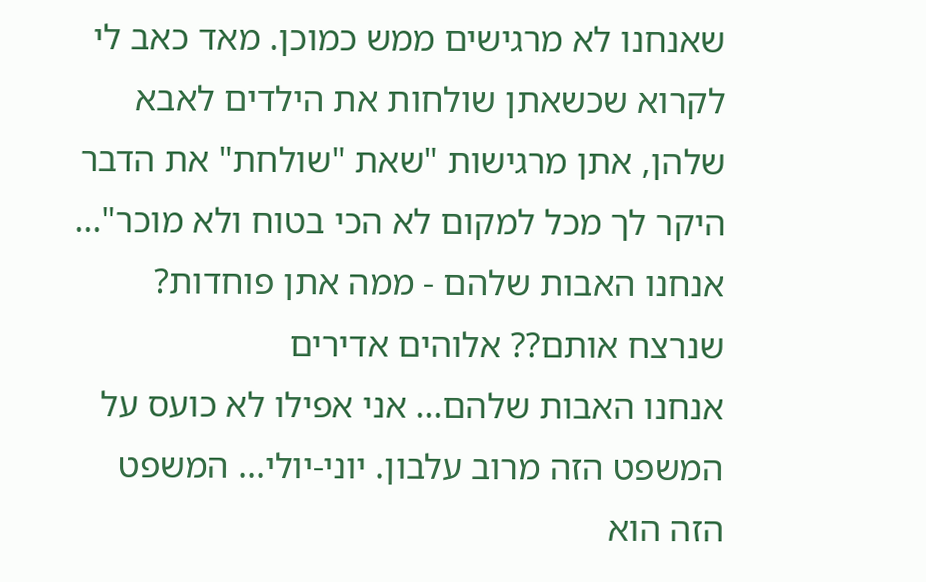שאנחנו לא מרגישים ממש כמוכן. מאד כאב לי לקרוא שכשאתן שולחות את הילדים לאבא שלהן, אתן מרגישות "שאת "שולחת" את הדבר היקר לך מכל למקום לא הכי בטוח ולא מוכר"... אנחנו האבות שלהם - ממה אתן פוחדות? שנרצח אותם?? אלוהים אדירים
אנחנו האבות שלהם... אני אפילו לא כועס על המשפט הזה מרוב עלבון. יוני-יולי... המשפט הזה הוא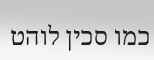כמו סכין לוהט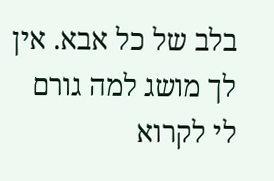בלב של כל אבא. אין לך מושג למה גורם לי לקרוא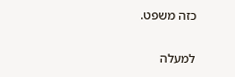כזה משפט.

למעלה